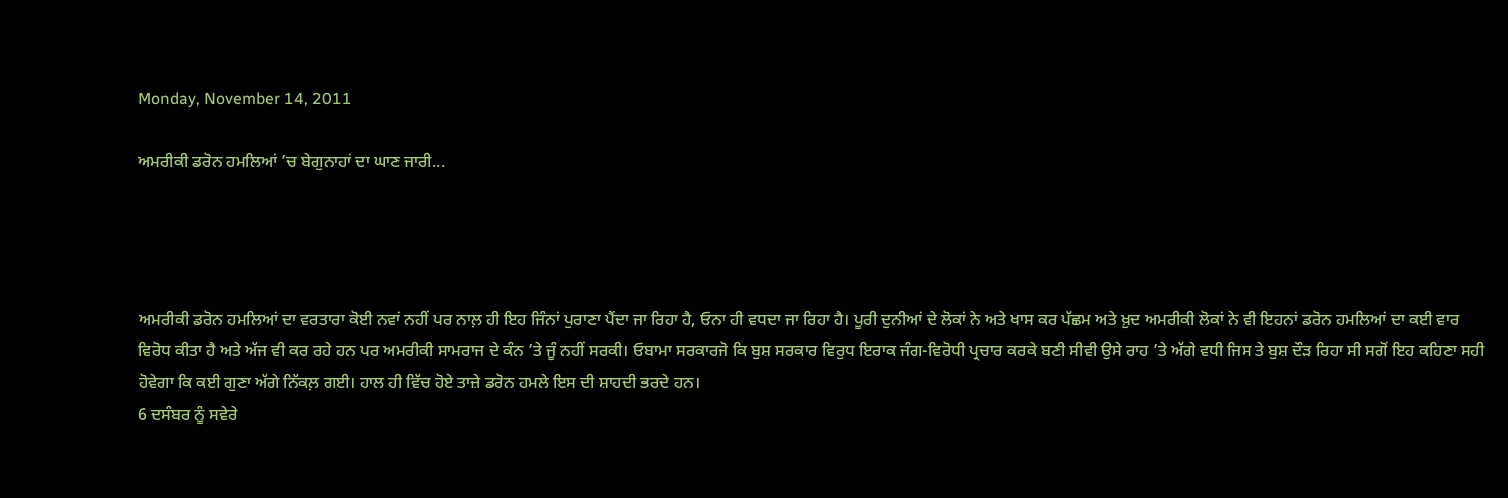Monday, November 14, 2011

ਅਮਰੀਕੀ ਡਰੋਨ ਹਮਲਿਆਂ ’ਚ ਬੇਗੁਨਾਹਾਂ ਦਾ ਘਾਣ ਜਾਰੀ...




ਅਮਰੀਕੀ ਡਰੋਨ ਹਮਲਿਆਂ ਦਾ ਵਰਤਾਰਾ ਕੋਈ ਨਵਾਂ ਨਹੀਂ ਪਰ ਨਾਲ਼ ਹੀ ਇਹ ਜਿੰਨਾਂ ਪੁਰਾਣਾ ਪੈਂਦਾ ਜਾ ਰਿਹਾ ਹੈ, ਓਨਾ ਹੀ ਵਧਦਾ ਜਾ ਰਿਹਾ ਹੈ। ਪੂਰੀ ਦੁਨੀਆਂ ਦੇ ਲੋਕਾਂ ਨੇ ਅਤੇ ਖਾਸ ਕਰ ਪੱਛਮ ਅਤੇ ਖ਼ੁਦ ਅਮਰੀਕੀ ਲੋਕਾਂ ਨੇ ਵੀ ਇਹਨਾਂ ਡਰੋਨ ਹਮਲਿਆਂ ਦਾ ਕਈ ਵਾਰ ਵਿਰੋਧ ਕੀਤਾ ਹੈ ਅਤੇ ਅੱਜ ਵੀ ਕਰ ਰਹੇ ਹਨ ਪਰ ਅਮਰੀਕੀ ਸਾਮਰਾਜ ਦੇ ਕੰਨ ’ਤੇ ਜੂੰ ਨਹੀਂ ਸਰਕੀ। ਓਬਾਮਾ ਸਰਕਾਰਜੋ ਕਿ ਬੁਸ਼ ਸਰਕਾਰ ਵਿਰੁਧ ਇਰਾਕ ਜੰਗ-ਵਿਰੋਧੀ ਪ੍ਰਚਾਰ ਕਰਕੇ ਬਣੀ ਸੀਵੀ ਉਸੇ ਰਾਹ ’ਤੇ ਅੱਗੇ ਵਧੀ ਜਿਸ ਤੇ ਬੁਸ਼ ਦੌੜ ਰਿਹਾ ਸੀ ਸਗੋਂ ਇਹ ਕਹਿਣਾ ਸਹੀ ਹੋਵੇਗਾ ਕਿ ਕਈ ਗੁਣਾ ਅੱਗੇ ਨਿੱਕਲ਼ ਗਈ। ਹਾਲ ਹੀ ਵਿੱਚ ਹੋਏ ਤਾਜ਼ੇ ਡਰੋਨ ਹਮਲੇ ਇਸ ਦੀ ਸ਼ਾਹਦੀ ਭਰਦੇ ਹਨ।
6 ਦਸੰਬਰ ਨੂੰ ਸਵੇਰੇ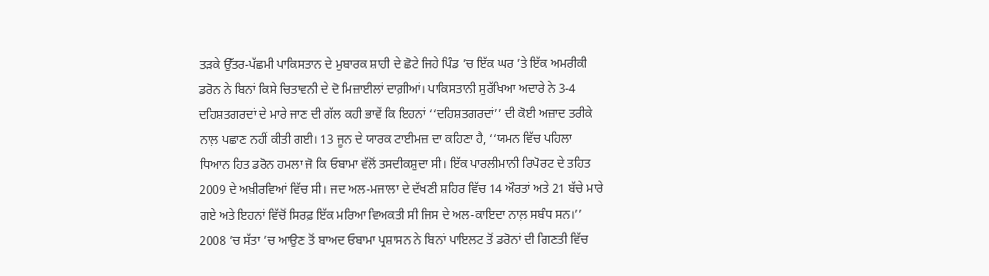ਤੜਕੇ ਉੱਤਰ-ਪੱਛਮੀ ਪਾਕਿਸਤਾਨ ਦੇ ਮੁਬਾਰਕ ਸ਼ਾਹੀ ਦੇ ਛੋਟੇ ਜਿਹੇ ਪਿੰਡ ’ਚ ਇੱਕ ਘਰ ’ਤੇ ਇੱਕ ਅਮਰੀਕੀ ਡਰੋਨ ਨੇ ਬਿਨਾਂ ਕਿਸੇ ਚਿਤਾਵਨੀ ਦੇ ਦੋ ਮਿਜ਼ਾਈਲਾਂ ਦਾਗ਼ੀਆਂ। ਪਾਕਿਸਤਾਨੀ ਸੁਰੱਖਿਆ ਅਦਾਰੇ ਨੇ 3-4 ਦਹਿਸ਼ਤਗਰਦਾਂ ਦੇ ਮਾਰੇ ਜਾਣ ਦੀ ਗੱਲ ਕਹੀ ਭਾਵੇਂ ਕਿ ਇਹਨਾਂ ‘‘ਦਹਿਸ਼ਤਗਰਦਾਂ’’ ਦੀ ਕੋਈ ਅਜ਼ਾਦ ਤਰੀਕੇ ਨਾਲ਼ ਪਛਾਣ ਨਹੀਂ ਕੀਤੀ ਗਈ। 13 ਜੂਨ ਦੇ ਯਾਰਕ ਟਾਈਮਜ਼ ਦਾ ਕਹਿਣਾ ਹੈ, ‘‘ਯਮਨ ਵਿੱਚ ਪਹਿਲਾ ਧਿਆਨ ਹਿਤ ਡਰੋਨ ਹਮਲਾ ਜੋ ਕਿ ਓਬਾਮਾ ਵੱਲੋਂ ਤਸਦੀਕਸ਼ੁਦਾ ਸੀ। ਇੱਕ ਪਾਰਲੀਮਾਨੀ ਰਿਪੋਰਟ ਦੇ ਤਹਿਤ 2009 ਦੇ ਅਖ਼ੀਰਵਿਆਂ ਵਿੱਚ ਸੀ। ਜਦ ਅਲ-ਮਜਾਲਾ ਦੇ ਦੱਖਣੀ ਸ਼ਹਿਰ ਵਿੱਚ 14 ਔਰਤਾਂ ਅਤੇ 21 ਬੱਚੇ ਮਾਰੇ ਗਏ ਅਤੇ ਇਹਨਾਂ ਵਿੱਚੋਂ ਸਿਰਫ਼ ਇੱਕ ਮਰਿਆ ਵਿਅਕਤੀ ਸੀ ਜਿਸ ਦੇ ਅਲ-ਕਾਇਦਾ ਨਾਲ਼ ਸਬੰਧ ਸਨ।’’ 2008 ’ਚ ਸੱਤਾ ’ਚ ਆਉਣ ਤੋਂ ਬਾਅਦ ਓਬਾਮਾ ਪ੍ਰਸ਼ਾਸਨ ਨੇ ਬਿਨਾਂ ਪਾਇਲਟ ਤੋਂ ਡਰੋਨਾਂ ਦੀ ਗਿਣਤੀ ਵਿੱਚ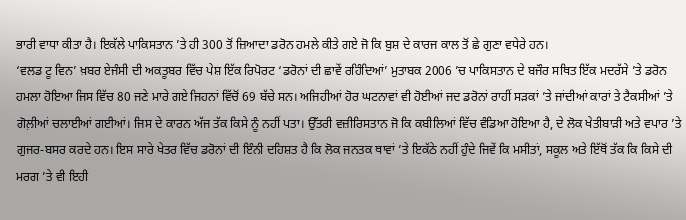ਭਾਰੀ ਵਾਧਾ ਕੀਤਾ ਹੈ। ਇਕੱਲੇ ਪਾਕਿਸਤਾਨ ’ਤੇ ਹੀ 300 ਤੋਂ ਜ਼ਿਆਦਾ ਡਰੋਨ ਹਮਲੇ ਕੀਤੇ ਗਏ ਜੋ ਕਿ ਬੁਸ਼ ਦੇ ਕਾਰਜ ਕਾਲ ਤੋਂ ਛੇ ਗੁਣਾ ਵਧੇਰੇ ਹਨ।
‘ਵਲਡ ਟੂ ਵਿਨ’ ਖ਼ਬਰ ਏਜੰਸੀ ਦੀ ਅਕਤੂਬਰ ਵਿੱਚ ਪੇਸ਼ ਇੱਕ ਰਿਪੋਰਟ ‘ਡਰੋਨਾਂ ਦੀ ਛਾਵੇਂ ਰਹਿੰਦਿਆਂ’ ਮੁਤਾਬਕ 2006 ’ਚ ਪਾਕਿਸਤਾਨ ਦੇ ਬਜੌਰ ਸਥਿਤ ਇੱਕ ਮਦਰੱਸੇ ’ਤੇ ਡਰੋਨ ਹਮਲਾ ਹੋਇਆ ਜਿਸ ਵਿੱਚ 80 ਜਣੇ ਮਾਰੇ ਗਏ ਜਿਹਨਾਂ ਵਿੱਚੋਂ 69 ਬੱਚੇ ਸਨ। ਅਜਿਹੀਆਂ ਹੋਰ ਘਟਨਾਵਾਂ ਵੀ ਹੋਈਆਂ ਜਦ ਡਰੋਨਾਂ ਰਾਹੀਂ ਸੜਕਾਂ ’ਤੇ ਜਾਂਦੀਆਂ ਕਾਰਾਂ ਤੇ ਟੈਕਸੀਆਂ ’ਤੇ ਗੋਲ਼ੀਆਂ ਚਲਾਈਆਂ ਗਈਆਂ। ਜਿਸ ਦੇ ਕਾਰਨ ਅੱਜ ਤੱਕ ਕਿਸੇ ਨੂੰ ਨਹੀਂ ਪਤਾ। ਉੱਤਰੀ ਵਜ਼ੀਰਿਸਤਾਨ ਜੋ ਕਿ ਕਬੀਲਿਆਂ ਵਿੱਚ ਵੰਡਿਆ ਹੋਇਆ ਹੈ, ਦੇ ਲੋਕ ਖੇਤੀਬਾੜੀ ਅਤੇ ਵਪਾਰ ’ਤੇ ਗੁਜਰ-ਬਸਰ ਕਰਦੇ ਹਨ। ਇਸ ਸਾਰੇ ਖੇਤਰ ਵਿੱਚ ਡਰੋਨਾਂ ਦੀ ਇੰਨੀ ਦਹਿਸ਼ਤ ਹੈ ਕਿ ਲੋਕ ਜਨਤਕ ਥਾਵਾਂ ’ਤੇ ਇਕੱਠੇ ਨਹੀਂ ਹੁੰਦੇ ਜਿਵੇਂ ਕਿ ਮਸੀਤਾਂ, ਸਕੂਲ ਅਤੇ ਇੱਥੋਂ ਤੱਕ ਕਿ ਕਿਸੇ ਦੀ ਮਰਗ ’ਤੇ ਵੀ ਇਹੀ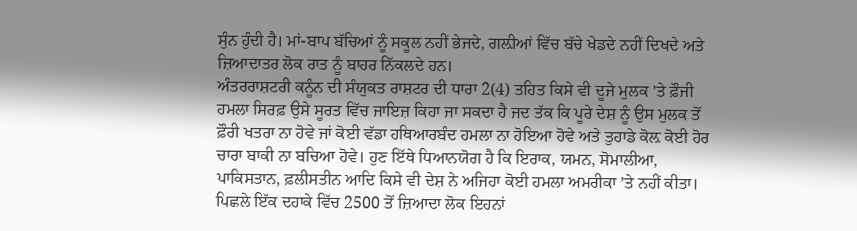ਸੁੰਨ ਹੁੰਦੀ ਹੈ। ਮਾਂ-ਬਾਪ ਬੱਚਿਆਂ ਨੂੰ ਸਕੂਲ ਨਹੀਂ ਭੇਜਦੇ, ਗਲ਼ੀਆਂ ਵਿੱਚ ਬੱਚੇ ਖੇਡਦੇ ਨਹੀਂ ਦਿਖਦੇ ਅਤੇ ਜ਼ਿਆਦਾਤਰ ਲੋਕ ਰਾਤ ਨੂੰ ਬਾਹਰ ਨਿੱਕਲਦੇ ਹਨ।
ਅੰਤਰਰਾਸ਼ਟਰੀ ਕਨੂੰਨ ਦੀ ਸੰਯੁਕਤ ਰਾਸ਼ਟਰ ਦੀ ਧਾਰਾ 2(4) ਤਹਿਤ ਕਿਸੇ ਵੀ ਦੂਜੇ ਮੁਲਕ ’ਤੇ ਫ਼ੌਜੀ ਹਮਲਾ ਸਿਰਫ਼ ਉਸੇ ਸੂਰਤ ਵਿੱਚ ਜਾਇਜ਼ ਕਿਹਾ ਜਾ ਸਕਦਾ ਹੈ ਜਦ ਤੱਕ ਕਿ ਪੂਰੇ ਦੇਸ਼ ਨੂੰ ਉਸ ਮੁਲਕ ਤੋਂ ਫ਼ੌਰੀ ਖਤਰਾ ਨਾ ਹੋਵੇ ਜਾਂ ਕੋਈ ਵੱਡਾ ਹਥਿਆਰਬੰਦ ਹਮਲਾ ਨਾ ਹੋਇਆ ਹੋਵੇ ਅਤੇ ਤੁਹਾਡੇ ਕੋਲ਼ ਕੋਈ ਹੋਰ ਚਾਰਾ ਬਾਕੀ ਨਾ ਬਚਿਆ ਹੋਵੇ। ਹੁਣ ਇੱਥੇ ਧਿਆਨਯੋਗ ਹੈ ਕਿ ਇਰਾਕ, ਯਮਨ, ਸੋਮਾਲੀਆ, ਪਾਕਿਸਤਾਨ, ਫ਼ਲੀਸਤੀਨ ਆਦਿ ਕਿਸੇ ਵੀ ਦੇਸ਼ ਨੇ ਅਜਿਹਾ ਕੋਈ ਹਮਲਾ ਅਮਰੀਕਾ ’ਤੇ ਨਹੀਂ ਕੀਤਾ।
ਪਿਛਲੇ ਇੱਕ ਦਹਾਕੇ ਵਿੱਚ 2500 ਤੋਂ ਜ਼ਿਆਦਾ ਲੋਕ ਇਹਨਾਂ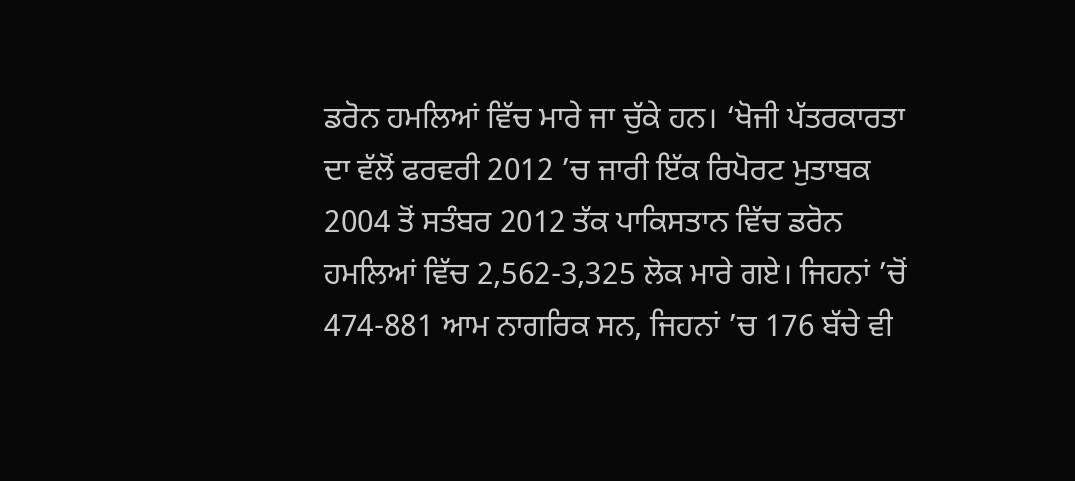ਡਰੋਨ ਹਮਲਿਆਂ ਵਿੱਚ ਮਾਰੇ ਜਾ ਚੁੱਕੇ ਹਨ। ‘ਖੋਜੀ ਪੱਤਰਕਾਰਤਾ ਦਾ ਵੱਲੋਂ ਫਰਵਰੀ 2012 ’ਚ ਜਾਰੀ ਇੱਕ ਰਿਪੋਰਟ ਮੁਤਾਬਕ 2004 ਤੋਂ ਸਤੰਬਰ 2012 ਤੱਕ ਪਾਕਿਸਤਾਨ ਵਿੱਚ ਡਰੋਨ ਹਮਲਿਆਂ ਵਿੱਚ 2,562-3,325 ਲੋਕ ਮਾਰੇ ਗਏ। ਜਿਹਨਾਂ ’ਚੋਂ 474-881 ਆਮ ਨਾਗਰਿਕ ਸਨ, ਜਿਹਨਾਂ ’ਚ 176 ਬੱਚੇ ਵੀ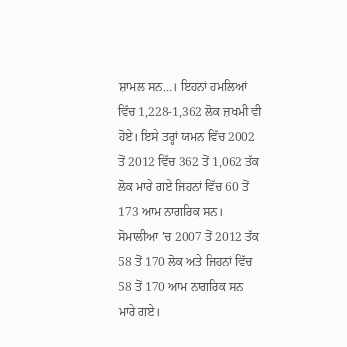ਸ਼ਾਮਲ ਸਨ…। ਇਹਨਾਂ ਹਮਲਿਆਂ ਵਿੱਚ 1,228-1,362 ਲੋਕ ਜ਼ਖਮੀ ਵੀ ਹੋਏ। ਇਸੇ ਤਰ੍ਹਾਂ ਯਮਨ ਵਿੱਚ 2002 ਤੋਂ 2012 ਵਿੱਚ 362 ਤੋਂ 1,062 ਤੱਕ ਲੋਕ ਮਾਰੇ ਗਏ ਜਿਹਨਾਂ ਵਿੱਚ 60 ਤੋਂ 173 ਆਮ ਨਾਗਰਿਕ ਸਨ। ਸੋਮਾਲੀਆ ’ਚ 2007 ਤੋਂ 2012 ਤੱਕ 58 ਤੋਂ 170 ਲੋਕ ਅਤੇ ਜਿਹਨਾਂ ਵਿੱਚ 58 ਤੋਂ 170 ਆਮ ਨਾਗਰਿਕ ਸਨ ਮਾਰੇ ਗਏ।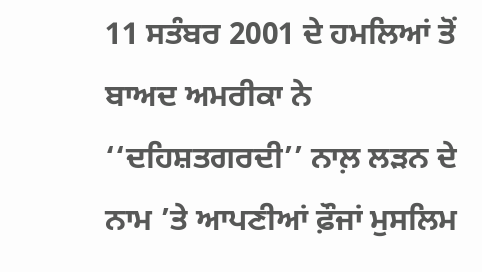11 ਸਤੰਬਰ 2001 ਦੇ ਹਮਲਿਆਂ ਤੋਂ ਬਾਅਦ ਅਮਰੀਕਾ ਨੇ ‘‘ਦਹਿਸ਼ਤਗਰਦੀ’’ ਨਾਲ਼ ਲੜਨ ਦੇ ਨਾਮ ’ਤੇ ਆਪਣੀਆਂ ਫ਼ੌਜਾਂ ਮੁਸਲਿਮ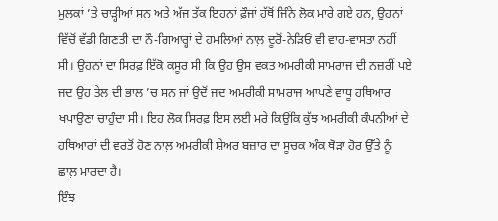ਮੁਲਕਾਂ ’ਤੇ ਚਾੜ੍ਹੀਆਂ ਸਨ ਅਤੇ ਅੱਜ ਤੱਕ ਇਹਨਾਂ ਫ਼ੌਜਾਂ ਹੱਥੋਂ ਜਿੰਨੇ ਲੋਕ ਮਾਰੇ ਗਏ ਹਨ, ਉਹਨਾਂ ਵਿੱਚੋਂ ਵੱਡੀ ਗਿਣਤੀ ਦਾ ਨੌ-ਗਿਆਰ੍ਹਾਂ ਦੇ ਹਮਲਿਆਂ ਨਾਲ਼ ਦੂਰੋਂ-ਨੇੜਿਓਂ ਵੀ ਵਾਹ-ਵਾਸਤਾ ਨਹੀਂ ਸੀ। ਉਹਨਾਂ ਦਾ ਸਿਰਫ਼ ਇੱਕੋ ਕਸੂਰ ਸੀ ਕਿ ਉਹ ਉਸ ਵਕਤ ਅਮਰੀਕੀ ਸਾਮਰਾਜ ਦੀ ਨਜ਼ਰੀਂ ਪਏ ਜਦ ਉਹ ਤੇਲ ਦੀ ਭਾਲ ’ਚ ਸਨ ਜਾਂ ਉਦੋਂ ਜਦ ਅਮਰੀਕੀ ਸਾਮਰਾਜ ਆਪਣੇ ਵਾਧੂ ਹਥਿਆਰ ਖਪਾਉਣਾ ਚਾਹੁੰਦਾ ਸੀ। ਇਹ ਲੋਕ ਸਿਰਫ਼ ਇਸ ਲਈ ਮਰੇ ਕਿਉਂਕਿ ਕੁੱਝ ਅਮਰੀਕੀ ਕੰਪਨੀਆਂ ਦੇ ਹਥਿਆਰਾਂ ਦੀ ਵਰਤੋਂ ਹੋਣ ਨਾਲ਼ ਅਮਰੀਕੀ ਸ਼ੇਅਰ ਬਜ਼ਾਰ ਦਾ ਸੂਚਕ ਅੰਕ ਥੋੜਾ ਹੋਰ ਉੱਤੇ ਨੂੰ ਛਾਲ਼ ਮਾਰਦਾ ਹੈ।
ਇੰਝ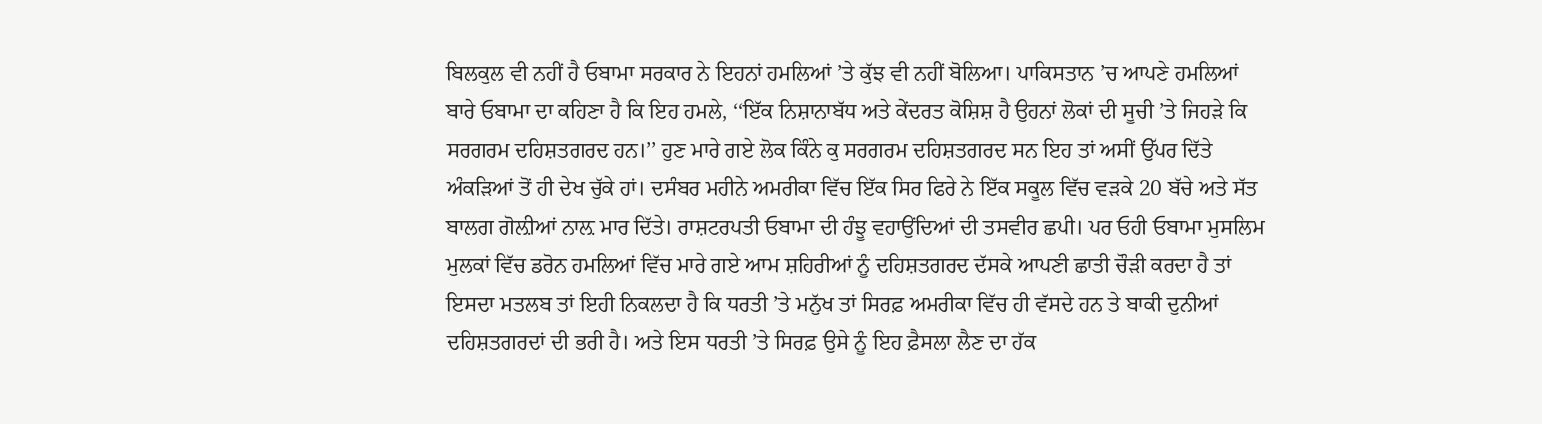ਬਿਲਕੁਲ ਵੀ ਨਹੀਂ ਹੈ ਓਬਾਮਾ ਸਰਕਾਰ ਨੇ ਇਹਨਾਂ ਹਮਲਿਆਂ ’ਤੇ ਕੁੱਝ ਵੀ ਨਹੀਂ ਬੋਲਿਆ। ਪਾਕਿਸਤਾਨ ’ਚ ਆਪਣੇ ਹਮਲਿਆਂ ਬਾਰੇ ਓਬਾਮਾ ਦਾ ਕਹਿਣਾ ਹੈ ਕਿ ਇਹ ਹਮਲੇ, ‘‘ਇੱਕ ਨਿਸ਼ਾਨਾਬੱਧ ਅਤੇ ਕੇਂਦਰਤ ਕੋਸ਼ਿਸ਼ ਹੈ ਉਹਨਾਂ ਲੋਕਾਂ ਦੀ ਸੂਚੀ ’ਤੇ ਜਿਹੜੇ ਕਿ ਸਰਗਰਮ ਦਹਿਸ਼ਤਗਰਦ ਹਨ।’’ ਹੁਣ ਮਾਰੇ ਗਏ ਲੋਕ ਕਿੰਨੇ ਕੁ ਸਰਗਰਮ ਦਹਿਸ਼ਤਗਰਦ ਸਨ ਇਹ ਤਾਂ ਅਸੀਂ ਉੱਪਰ ਦਿੱਤੇ ਅੰਕੜਿਆਂ ਤੋਂ ਹੀ ਦੇਖ ਚੁੱਕੇ ਹਾਂ। ਦਸੰਬਰ ਮਹੀਨੇ ਅਮਰੀਕਾ ਵਿੱਚ ਇੱਕ ਸਿਰ ਫਿਰੇ ਨੇ ਇੱਕ ਸਕੂਲ ਵਿੱਚ ਵੜਕੇ 20 ਬੱਚੇ ਅਤੇ ਸੱਤ ਬਾਲਗ ਗੋਲ਼ੀਆਂ ਨਾਲ਼ ਮਾਰ ਦਿੱਤੇ। ਰਾਸ਼ਟਰਪਤੀ ਓਬਾਮਾ ਦੀ ਹੰਝੂ ਵਹਾਉਂਦਿਆਂ ਦੀ ਤਸਵੀਰ ਛਪੀ। ਪਰ ਓਹੀ ਓਬਾਮਾ ਮੁਸਲਿਮ ਮੁਲਕਾਂ ਵਿੱਚ ਡਰੋਨ ਹਮਲਿਆਂ ਵਿੱਚ ਮਾਰੇ ਗਏ ਆਮ ਸ਼ਹਿਰੀਆਂ ਨੂੰ ਦਹਿਸ਼ਤਗਰਦ ਦੱਸਕੇ ਆਪਣੀ ਛਾਤੀ ਚੌੜੀ ਕਰਦਾ ਹੈ ਤਾਂ ਇਸਦਾ ਮਤਲਬ ਤਾਂ ਇਹੀ ਨਿਕਲਦਾ ਹੈ ਕਿ ਧਰਤੀ ’ਤੇ ਮਨੁੱਖ ਤਾਂ ਸਿਰਫ਼ ਅਮਰੀਕਾ ਵਿੱਚ ਹੀ ਵੱਸਦੇ ਹਨ ਤੇ ਬਾਕੀ ਦੁਨੀਆਂ ਦਹਿਸ਼ਤਗਰਦਾਂ ਦੀ ਭਰੀ ਹੈ। ਅਤੇ ਇਸ ਧਰਤੀ ’ਤੇ ਸਿਰਫ਼ ਉਸੇ ਨੂੰ ਇਹ ਫ਼ੈਸਲਾ ਲੈਣ ਦਾ ਹੱਕ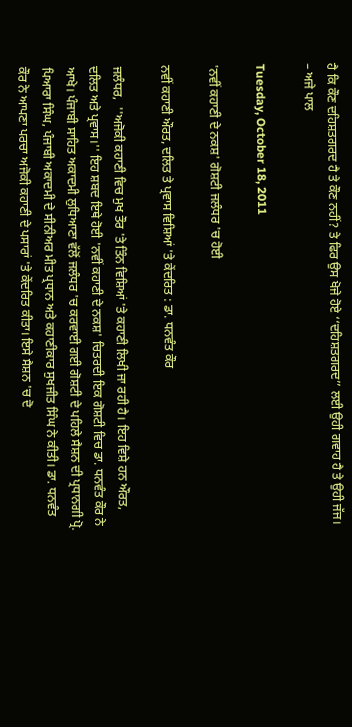ਹੈ ਕਿ ਕੌਣ ਦਹਿਸ਼ਤਗਰਦ ਹੈ ਤੇ ਕੌਣ ਨਹੀਂ? ਤੇ ਫਿਰ ਉਸ ਖੋਜੇ ਹੋਏ ‘‘ਦਹਿਸ਼ਤਗਰਦ’’ ਲਈ ਉਹੀ ਗਵਾਹ ਹੈ ਤੇ ਉਹੀ ਜੱਜ।
– ਅਜੇ ਪਾਲ

Tuesday, October 18, 2011

'ਨਵੀਂ ਕਹਾਣੀ ਦੇ ਨਕਸ਼' ਗੋਸ਼ਟੀ ਜਲੰਧਰ 'ਚ ਹੋਈ

ਨਵੀਂ ਕਹਾਣੀ ਔਰਤ, ਦਲਿਤ ਤੇ ਪ੍ਰਵਾਸ ਵਿਸ਼ਿਆਂ 'ਤੇ ਕੇਂਦਰਿਤ : ਡਾ. ਧਨਵੰਤ ਕੌਰ

ਜਲੰਧਰ,  ''ਅਜੋਕੀ ਕਹਾਣੀ ਵਿਚ ਮੁਖ ਤੌਰ 'ਤੇ ਤਿੰਨ ਵਿਸ਼ਿਆਂ 'ਤੇ ਕਹਾਣੀ ਲਿਖੀ ਜਾ ਰਹੀ ਹੈ। ਇਹ ਵਿਸ਼ੇ ਹਨ ਔਰਤ, ਦਲਿਤ ਅਤੇ ਪ੍ਰਵਾਸ।'' ਇਹ ਸ਼ਬਦ ਇਥੇ ਹੋਈ 'ਨਵੀਂ ਕਹਾਣੀ ਦੇ ਨਕਸ਼' ਚਿਤਰਦੀ ਇਕ ਗੋਸ਼ਟੀ ਵਿਚ ਡਾ. ਧਨਵੰਤ ਕੌਰ ਨੇ ਆਖੇ। ਪੰਜਾਬੀ ਸਾਹਿਤ ਅਕਾਦਮੀ ਲੁਧਿਆਣਾ ਵੱਲੋਂ ਜਲੰਧਰ 'ਚ ਕਰਵਾਈ ਗਈ ਗੋਸ਼ਟੀ ਦੇ ਪਹਿਲੇ ਸੈਸ਼ਨ ਦੀ ਪ੍ਰਧਾਨਗੀ ਪ੍ਰੋ. ਪਿਆਰਾ ਸਿੰਘ, ਪੰਜਾਬੀ ਅਕਾਦਮੀ ਦੇ ਸੀਨੀਅਰ ਮੀਤ ਪ੍ਰਧਾਨ ਅਤੇ ਕਹਾਣੀਕਾਰ ਸੁਖਜੀਤ ਸਿੰਘ ਨੇ ਕੀਤੀ। ਡਾ. ਧਨਵੰਤ ਕੌਰ ਨੇ ਆਪਣਾ ਪਰਚਾ ਅਜੋਕੀ ਕਹਾਣੀ ਦੇ ਪਸਾਰਾਂ 'ਤੇ ਕੇਂਦਰਿਤ ਕੀਤਾ। ਇਸੇ ਸੈਸ਼ਨ 'ਚ ਦੋ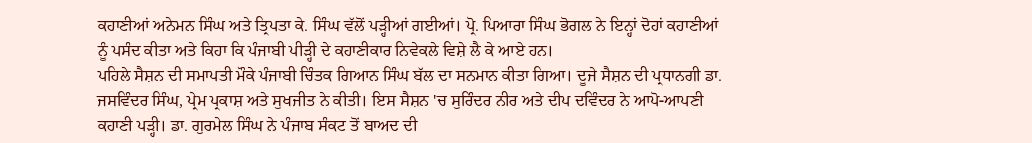ਕਹਾਣੀਆਂ ਅਨੇਮਨ ਸਿੰਘ ਅਤੇ ਤ੍ਰਿਪਤਾ ਕੇ. ਸਿੰਘ ਵੱਲੋਂ ਪੜ੍ਹੀਆਂ ਗਈਆਂ। ਪ੍ਰੋ. ਪਿਆਰਾ ਸਿੰਘ ਭੋਗਲ ਨੇ ਇਨ੍ਹਾਂ ਦੋਹਾਂ ਕਹਾਣੀਆਂ ਨੂੰ ਪਸੰਦ ਕੀਤਾ ਅਤੇ ਕਿਹਾ ਕਿ ਪੰਜਾਬੀ ਪੀੜ੍ਹੀ ਦੇ ਕਹਾਣੀਕਾਰ ਨਿਵੇਕਲੇ ਵਿਸ਼ੇ ਲੈ ਕੇ ਆਏ ਹਨ।
ਪਹਿਲੇ ਸੈਸ਼ਨ ਦੀ ਸਮਾਪਤੀ ਮੌਕੇ ਪੰਜਾਬੀ ਚਿੰਤਕ ਗਿਆਨ ਸਿੰਘ ਬੱਲ ਦਾ ਸਨਮਾਨ ਕੀਤਾ ਗਿਆ। ਦੂਜੇ ਸੈਸ਼ਨ ਦੀ ਪ੍ਰਧਾਨਗੀ ਡਾ. ਜਸਵਿੰਦਰ ਸਿੰਘ, ਪ੍ਰੇਮ ਪ੍ਰਕਾਸ਼ ਅਤੇ ਸੁਖਜੀਤ ਨੇ ਕੀਤੀ। ਇਸ ਸੈਸ਼ਨ 'ਚ ਸੁਰਿੰਦਰ ਨੀਰ ਅਤੇ ਦੀਪ ਦਵਿੰਦਰ ਨੇ ਆਪੋ-ਆਪਣੀ ਕਹਾਣੀ ਪੜ੍ਹੀ। ਡਾ. ਗੁਰਮੇਲ ਸਿੰਘ ਨੇ ਪੰਜਾਬ ਸੰਕਟ ਤੋਂ ਬਾਅਦ ਦੀ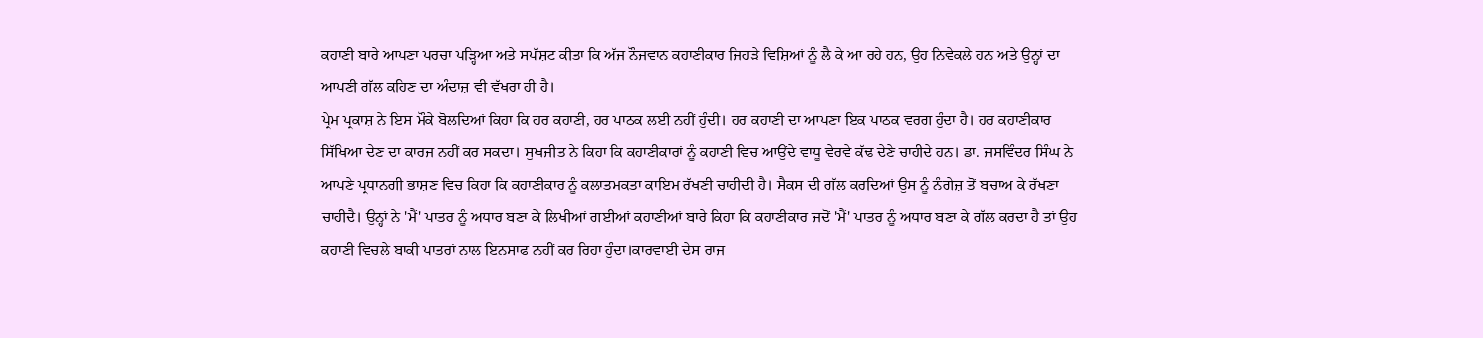ਕਹਾਣੀ ਬਾਰੇ ਆਪਣਾ ਪਰਚਾ ਪੜ੍ਹਿਆ ਅਤੇ ਸਪੱਸ਼ਟ ਕੀਤਾ ਕਿ ਅੱਜ ਨੌਜਵਾਨ ਕਹਾਣੀਕਾਰ ਜਿਹੜੇ ਵਿਸ਼ਿਆਂ ਨੂੰ ਲੈ ਕੇ ਆ ਰਹੇ ਹਨ, ਉਹ ਨਿਵੇਕਲੇ ਹਨ ਅਤੇ ਉਨ੍ਹਾਂ ਦਾ ਆਪਣੀ ਗੱਲ ਕਹਿਣ ਦਾ ਅੰਦਾਜ਼ ਵੀ ਵੱਖਰਾ ਹੀ ਹੈ।
ਪ੍ਰੇਮ ਪ੍ਰਕਾਸ਼ ਨੇ ਇਸ ਮੌਕੇ ਬੋਲਦਿਆਂ ਕਿਹਾ ਕਿ ਹਰ ਕਹਾਣੀ, ਹਰ ਪਾਠਕ ਲਈ ਨਹੀਂ ਹੁੰਦੀ। ਹਰ ਕਹਾਣੀ ਦਾ ਆਪਣਾ ਇਕ ਪਾਠਕ ਵਰਗ ਹੁੰਦਾ ਹੈ। ਹਰ ਕਹਾਣੀਕਾਰ ਸਿੱਖਿਆ ਦੇਣ ਦਾ ਕਾਰਜ ਨਹੀਂ ਕਰ ਸਕਦਾ। ਸੁਖਜੀਤ ਨੇ ਕਿਹਾ ਕਿ ਕਹਾਣੀਕਾਰਾਂ ਨੂੰ ਕਹਾਣੀ ਵਿਚ ਆਉਂਦੇ ਵਾਧੂ ਵੇਰਵੇ ਕੱਢ ਦੇਣੇ ਚਾਹੀਦੇ ਹਨ। ਡਾ. ਜਸਵਿੰਦਰ ਸਿੰਘ ਨੇ ਆਪਣੇ ਪ੍ਰਧਾਨਗੀ ਭਾਸ਼ਣ ਵਿਚ ਕਿਹਾ ਕਿ ਕਹਾਣੀਕਾਰ ਨੂੰ ਕਲਾਤਮਕਤਾ ਕਾਇਮ ਰੱਖਣੀ ਚਾਹੀਦੀ ਹੈ। ਸੈਕਸ ਦੀ ਗੱਲ ਕਰਦਿਆਂ ਉਸ ਨੂੰ ਨੰਗੇਜ਼ ਤੋਂ ਬਚਾਅ ਕੇ ਰੱਖਣਾ ਚਾਹੀਦੈ। ਉਨ੍ਹਾਂ ਨੇ 'ਮੈਂ' ਪਾਤਰ ਨੂੰ ਅਧਾਰ ਬਣਾ ਕੇ ਲਿਖੀਆਂ ਗਈਆਂ ਕਹਾਣੀਆਂ ਬਾਰੇ ਕਿਹਾ ਕਿ ਕਹਾਣੀਕਾਰ ਜਦੋਂ 'ਮੈਂ' ਪਾਤਰ ਨੂੰ ਅਧਾਰ ਬਣਾ ਕੇ ਗੱਲ ਕਰਦਾ ਹੈ ਤਾਂ ਉਹ ਕਹਾਣੀ ਵਿਚਲੇ ਬਾਕੀ ਪਾਤਰਾਂ ਨਾਲ ਇਨਸਾਫ ਨਹੀਂ ਕਰ ਰਿਹਾ ਹੁੰਦਾ।ਕਾਰਵਾਈ ਦੇਸ ਰਾਜ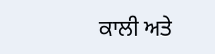ਕਾਲੀ ਅਤੇ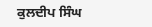ਕੁਲਦੀਪ ਸਿੰਘ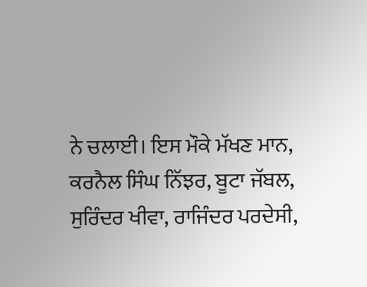ਨੇ ਚਲਾਈ। ਇਸ ਮੌਕੇ ਮੱਖਣ ਮਾਨ, ਕਰਨੈਲ ਸਿੰਘ ਨਿੱਝਰ, ਬੂਟਾ ਜੱਬਲ, ਸੁਰਿੰਦਰ ਖੀਵਾ, ਰਾਜਿੰਦਰ ਪਰਦੇਸੀ,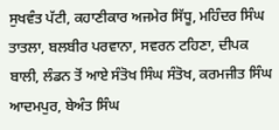ਸੁਖਵੰਤ ਪੱਟੀ, ਕਹਾਣੀਕਾਰ ਅਜਮੇਰ ਸਿੱਧੂ, ਮਹਿੰਦਰ ਸਿੰਘ ਤਾਤਲਾ, ਬਲਬੀਰ ਪਰਵਾਨਾ, ਸਵਰਨ ਟਹਿਣਾ, ਦੀਪਕ ਬਾਲੀ, ਲੰਡਨ ਤੋਂ ਆਏ ਸੰਤੋਖ ਸਿੰਘ ਸੰਤੋਖ, ਕਰਮਜੀਤ ਸਿੰਘ ਆਦਮਪੁਰ, ਬੇਅੰਤ ਸਿੰਘ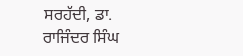ਸਰਹੱਦੀ, ਡਾ. ਰਾਜਿੰਦਰ ਸਿੰਘ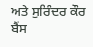ਅਤੇ ਸੁਰਿੰਦਰ ਕੌਰ ਬੈਂਸ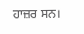ਹਾਜ਼ਰ ਸਨ।